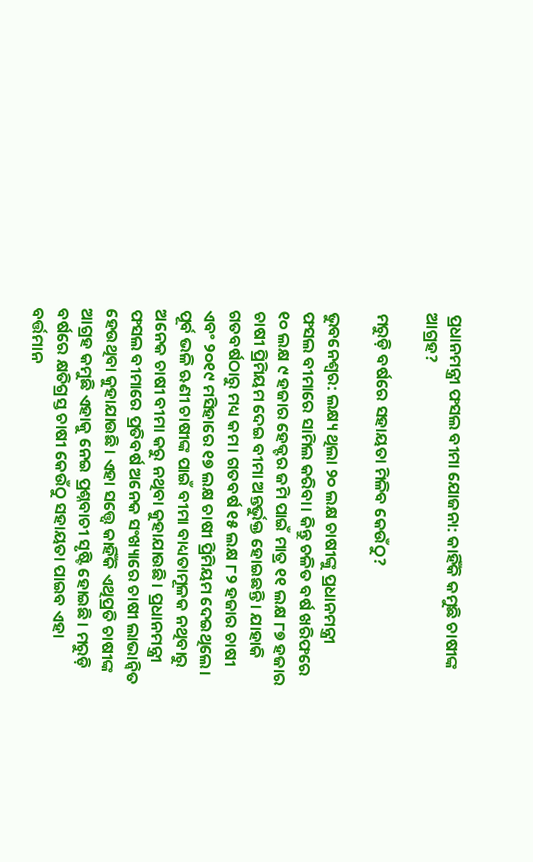ପ୍ରଧାନମନ୍ତ୍ରୀ ଫସଲ ବୀମା ଯୋଜନା: କାହିଁକି କମୁଛି ଚାଷୀଙ୍କ ଆଗ୍ରହ?

ମରୁଡ଼ି ବର୍ଷରେ ସହାୟତା ମିଳିବ କେଉଁଠୁ?

ଭୁବନେଶ୍ବର: ଲକ୍ଷ୍ୟ ଥିଲା ୨୦ ଲକ୍ଷ ଚାଷୀଙ୍କୁ ପ୍ରଧାନମନ୍ତ୍ରୀ ଫସଲ ବୀମାରେ ସାମିଲ କରିବା। କିନ୍ତୁ ଚଳିତ ବର୍ଷ ଖରିଫରେ ୧୦ ଲକ୍ଷ ୯ ହଜାର ହେକ୍ଟର ଜମି ପାଇଁ ମାତ୍ର ୧୧ ଲକ୍ଷ ୮୭ ହଜାର ଚାଷୀ ପ୍ରିମିୟମ ଦେଇ ବୀମା ଅନ୍ତର୍ଭୁକ୍ତ ହୋଇଛନ୍ତି। ଯାହାକି ଗତବର୍ଷଠାରୁ ମଧ୍ୟ କମ। ଗତବର୍ଷ ୧୫ ଲକ୍ଷ ୮୨ ହଜାର ଚାଷୀ ଏବଂ ୨୦୧୯ ମସିହାରେ ୧୭ ଲକ୍ଷ ଚାଷୀ ପ୍ରିମିୟମ ଦେଇଥିଲେ। ପୂର୍ବ ଭଳି ଋଣୀ ଚାଷୀଙ୍କ ପାଇଁ ବୀମା ବାଧ୍ୟତାମୂଳକ ନଥିବାରୁ ଅନେକ ଚାଷୀ ବୀମା କରୁ ନଥିବା କୁହାଯାଉଛି। ପ୍ରଧାନମନ୍ତ୍ରୀ ଫସଲ ବୀମାରେ ପ୍ରତିବର୍ଷ ଅନେକ ସଂଖ୍ୟାରେ ଚାଷୀ ଲାଭାନ୍ବିତ ହେଉଥିବା କୁହାଯାଉଛି। ଏହା ସତ୍ତ୍ବେ କାହିଁକି ଏଥିପ୍ରତି ଚାଷୀଙ୍କ ଆଗ୍ରହ କମୁଛି ଏହାକୁ ନେଇ ପ୍ରଶ୍ନବାଚୀ ସୃଷ୍ଟି ହୋଇଛି। ମରୁଡ଼ି ବର୍ଷରେ କ୍ଷତିଗ୍ରସ୍ତ ଚାଷୀ କେଉଁଠୁ ସହାୟତା ପାଇବ ଏହା ବର୍ତ୍ତମାନ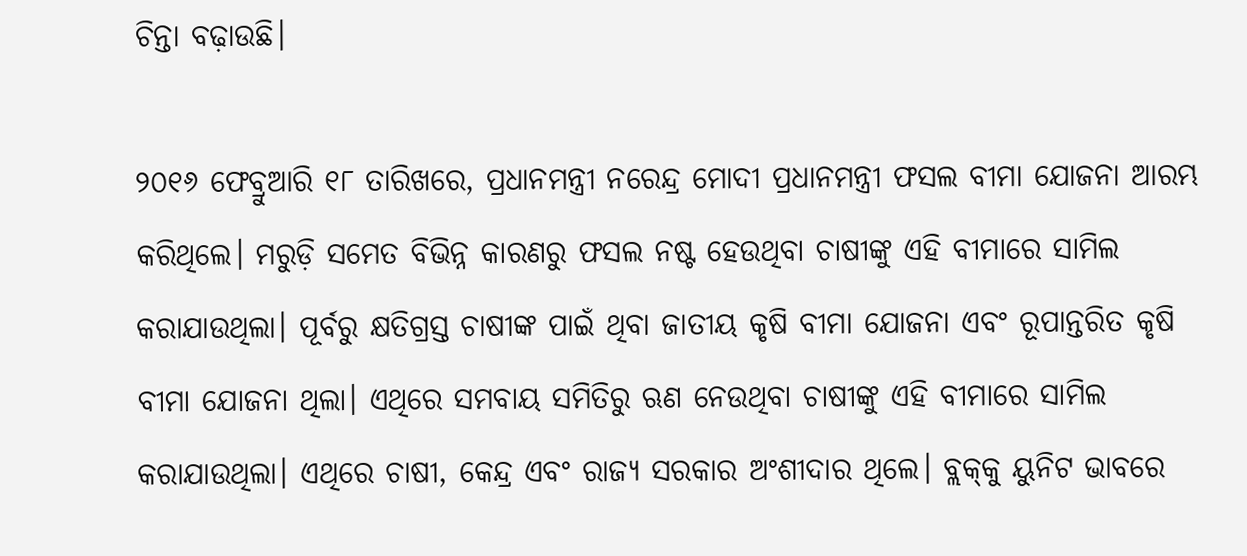ଚିନ୍ତା ବଢ଼ାଉଛି।

୨୦୧୬ ଫେବ୍ରୁଆରି ୧୮ ତାରିଖରେ, ପ୍ରଧାନମନ୍ତ୍ରୀ ନରେନ୍ଦ୍ର ମୋଦୀ ପ୍ରଧାନମନ୍ତ୍ରୀ ଫସଲ ବୀମା ଯୋଜନା ଆରମ୍ଭ କରିଥିଲେ। ମରୁଡ଼ି ସମେତ ବିଭିନ୍ନ କାରଣରୁ ଫସଲ ନଷ୍ଟ ହେଉଥିବା ଚାଷୀଙ୍କୁ ଏହି ବୀମାରେ ସାମିଲ କରାଯାଉଥିଲା। ପୂର୍ବରୁ କ୍ଷତିଗ୍ରସ୍ତ ଚାଷୀଙ୍କ ପାଇଁ ଥିବା ଜାତୀୟ କୃଷି ବୀମା ଯୋଜନା ଏବଂ ରୂପାନ୍ତରିତ କୃଷି ବୀମା ଯୋଜନା ଥିଲା। ଏଥିରେ ସମବାୟ ସମିତିରୁ ଋଣ ନେଉଥିବା ଚାଷୀଙ୍କୁ ଏହି ବୀମାରେ ସାମିଲ କରାଯାଉଥିଲା। ଏଥିରେ ଚାଷୀ, କେନ୍ଦ୍ର ଏବଂ ରାଜ୍ୟ ସରକାର ଅଂଶୀଦାର ଥିଲେ। ବ୍ଲକ୍‌କୁ ୟୁନିଟ ଭାବରେ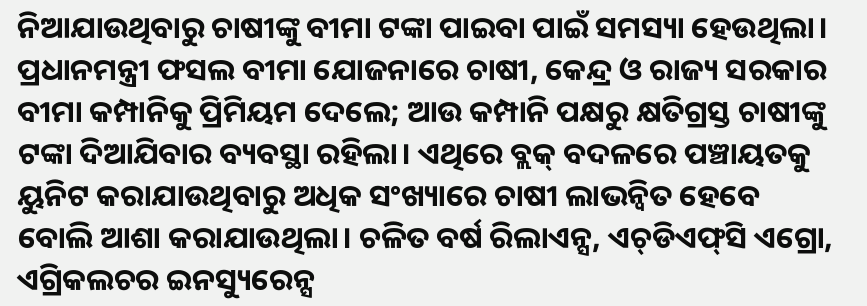ନିଆଯାଉଥିବାରୁ ଚାଷୀଙ୍କୁ ବୀମା ଟଙ୍କା ପାଇବା ପାଇଁ ସମସ୍ୟା ହେଉଥିଲା। ପ୍ରଧାନମନ୍ତ୍ରୀ ଫସଲ ବୀମା ଯୋଜନାରେ ଚାଷୀ, କେନ୍ଦ୍ର ଓ ରାଜ୍ୟ ସରକାର ବୀମା କମ୍ପାନିକୁ ପ୍ରିମିୟମ ଦେଲେ; ଆଉ କମ୍ପାନି ପକ୍ଷରୁ କ୍ଷତିଗ୍ରସ୍ତ ଚାଷୀଙ୍କୁ ଟଙ୍କା ଦିଆଯିବାର ବ୍ୟବସ୍ଥା ରହିଲା। ଏଥିରେ ବ୍ଲକ୍‌ ବଦଳରେ ପଞ୍ଚାୟତକୁ ୟୁନିଟ କରାଯାଉଥିବାରୁ ଅଧିକ ସଂଖ୍ୟାରେ ଚାଷୀ ଲାଭନ୍ବିତ ହେବେ ବୋଲି ଆଶା କରାଯାଉଥିଲା। ଚଳିତ ବର୍ଷ ରିଲାଏନ୍ସ, ଏଚ୍‌ଡିଏଫ୍‌ସି ଏଗ୍ରୋ, ଏଗ୍ରିକଲଚର ଇନସ୍ୟୁରେନ୍ସ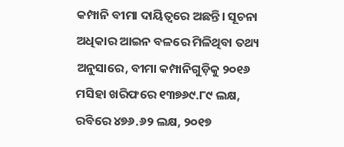କମ୍ପାନି ବୀମା ଦାୟିତ୍ବରେ ଅଛନ୍ତି। ସୂଚନା ଅଧିକାର ଆଇନ ବଳରେ ମିଳିଥିବା ତଥ୍ୟ ଅନୁସାରେ, ବୀମା କମ୍ପାନିଗୁଡ଼ିକୁ ୨୦୧୬ ମସିହା ଖରିଫରେ ୧୩୭୬୯.୮୯ ଲକ୍ଷ, ରବିରେ ୪୭୬.୬୨ ଲକ୍ଷ, ୨୦୧୭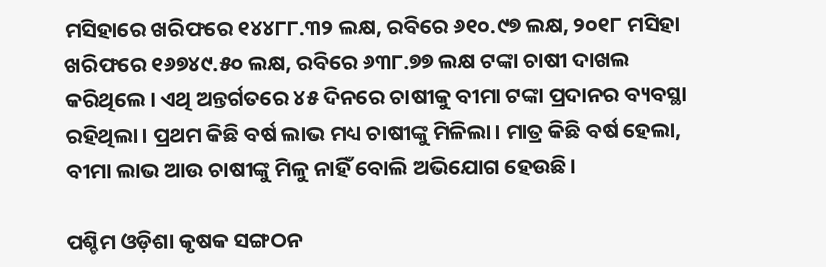ମସିହାରେ ଖରିଫରେ ୧୪୪୮୮.୩୨ ଲକ୍ଷ, ରବିରେ ୬୧୦.୯୭ ଲକ୍ଷ, ୨୦୧୮ ମସିହା ଖରିଫରେ ୧୬୭୪୯.୫୦ ଲକ୍ଷ, ରବିରେ ୬୩୮.୭୭ ଲକ୍ଷ ଟଙ୍କା ଚାଷୀ ଦାଖଲ କରିଥିଲେ। ଏଥି ଅନ୍ତର୍ଗତରେ ୪୫ ଦିନରେ ଚାଷୀକୁ ବୀମା ଟଙ୍କା ପ୍ରଦାନର ବ୍ୟବସ୍ଥା ରହିଥିଲା। ପ୍ରଥମ କିଛି ବର୍ଷ ଲାଭ ମଧ୍ୟ ଚାଷୀଙ୍କୁ ମିଳିଲା। ମାତ୍ର କିଛି ବର୍ଷ ହେଲା, ବୀମା ଲାଭ ଆଉ ଚାଷୀଙ୍କୁ ମିଳୁ ନାହିଁ ବୋଲି ଅଭିଯୋଗ ହେଉଛି।

ପଶ୍ଚିମ ଓଡ଼ିଶା କୃଷକ ସଙ୍ଗଠନ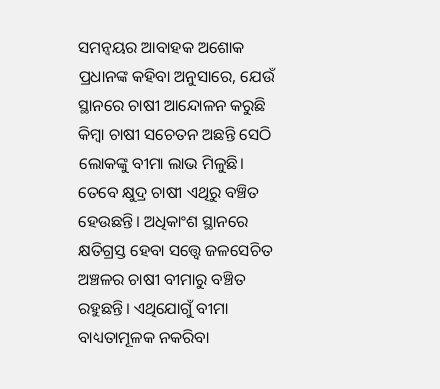ସମନ୍ବୟର ଆବାହକ ଅଶୋକ ପ୍ରଧାନଙ୍କ କହିବା ଅନୁସାରେ, ଯେଉଁ ସ୍ଥାନରେ ଚାଷୀ ଆନ୍ଦୋଳନ କରୁଛି କିମ୍ବା ଚାଷୀ ସଚେତନ ଅଛନ୍ତି ସେଠି ଲୋକଙ୍କୁ ବୀମା ଲାଭ ମିଳୁଛି। ତେବେ କ୍ଷୁଦ୍ର ଚାଷୀ ଏଥିରୁ ବଞ୍ଚିତ ହେଉଛନ୍ତି। ଅଧିକାଂଶ ସ୍ଥାନରେ କ୍ଷତିଗ୍ରସ୍ତ ହେବା ସତ୍ତ୍ବେ ଜଳସେଚିତ ଅଞ୍ଚଳର ଚାଷୀ ବୀମାରୁ ବଞ୍ଚିତ ରହୁଛନ୍ତି। ଏଥିଯୋଗୁଁ ବୀମା ବାଧ୍ୟତାମୂଳକ ନକରିବା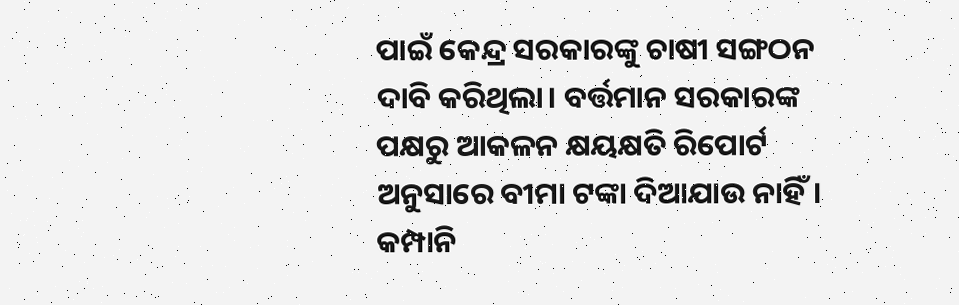ପାଇଁ କେନ୍ଦ୍ର ସରକାରଙ୍କୁ ଚାଷୀ ସଙ୍ଗଠନ ଦାବି କରିଥିଲା। ବର୍ତ୍ତମାନ ସରକାରଙ୍କ ପକ୍ଷରୁ ଆକଳନ କ୍ଷୟକ୍ଷତି ରିପୋର୍ଟ ଅନୁସାରେ ବୀମା ଟଙ୍କା ଦିଆଯାଉ ନାହିଁ। କମ୍ପାନି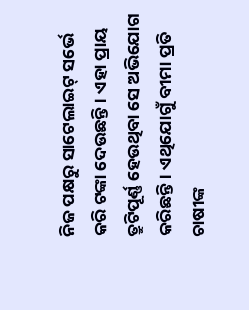ନିଜ ପକ୍ଷରୁ ସାଟେଲାଇଟ୍‌ ସର୍ଭେ କରି ଟଙ୍କା ଦେଉଛନ୍ତି। ଏହା ପ୍ରାୟ ତ୍ରୁଟିପୂର୍ଣ୍ଣ ହେଉଥିବା ସେ ଅଭିଯୋଗ କରିଛନ୍ତି। ଏଥିଯୋଗୁଁ ବୀମା ପ୍ରତି ଚାଷୀଙ୍କ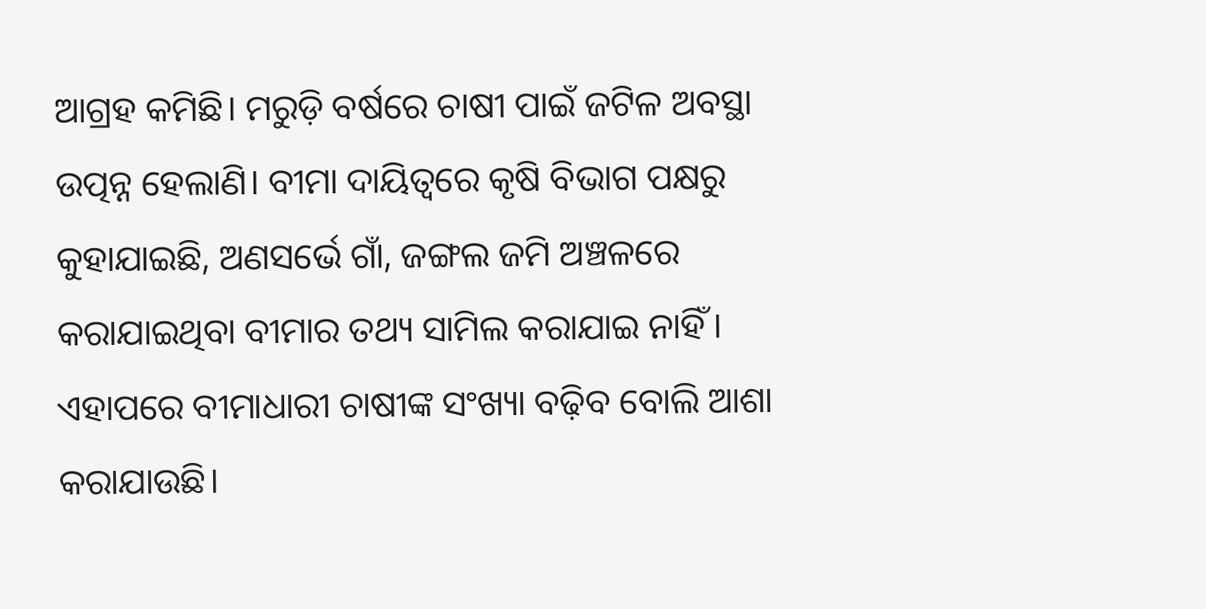ଆଗ୍ରହ କମିଛି। ମରୁଡ଼ି ବର୍ଷରେ ଚାଷୀ ପାଇଁ ଜଟିଳ ଅବସ୍ଥା ଉତ୍ପନ୍ନ ହେଲାଣି। ବୀମା ଦାୟିତ୍ବରେ କୃଷି ବିଭାଗ ପକ୍ଷରୁ କୁହାଯାଇଛି, ଅଣସର୍ଭେ ଗାଁ, ଜଙ୍ଗଲ ଜମି ଅଞ୍ଚଳରେ କରାଯାଇଥିବା ବୀମାର ତଥ୍ୟ ସାମିଲ କରାଯାଇ ନାହିଁ। ଏହାପରେ ବୀମାଧାରୀ ଚାଷୀଙ୍କ ସଂଖ୍ୟା ବଢ଼ିବ ବୋଲି ଆଶା କରାଯାଉଛି।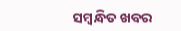ସମ୍ବନ୍ଧିତ ଖବର